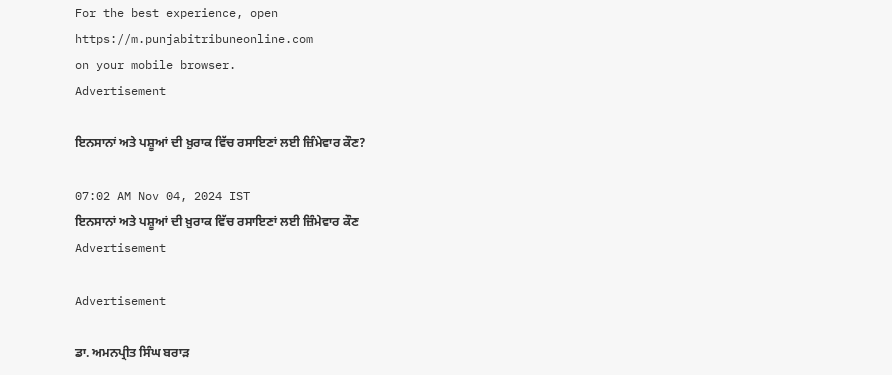For the best experience, open
https://m.punjabitribuneonline.com
on your mobile browser.
Advertisement

ਇਨਸਾਨਾਂ ਅਤੇ ਪਸ਼ੂਆਂ ਦੀ ਖ਼ੁਰਾਕ ਵਿੱਚ ਰਸਾਇਣਾਂ ਲਈ ਜ਼ਿੰਮੇਵਾਰ ਕੌਣ?

07:02 AM Nov 04, 2024 IST
ਇਨਸਾਨਾਂ ਅਤੇ ਪਸ਼ੂਆਂ ਦੀ ਖ਼ੁਰਾਕ ਵਿੱਚ ਰਸਾਇਣਾਂ ਲਈ ਜ਼ਿੰਮੇਵਾਰ ਕੌਣ
Advertisement

Advertisement

ਡਾ. ਅਮਨਪ੍ਰੀਤ ਸਿੰਘ ਬਰਾੜ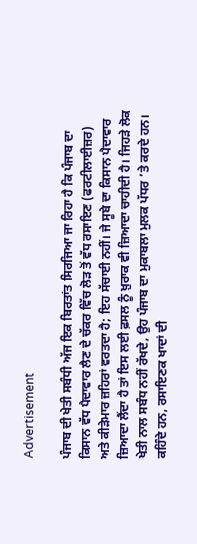Advertisement

ਪੰਜਾਬ ਦੀ ਖੇਤੀ ਸਬੰਧੀ ਅੱਜ ਇਕ ਬਿਰਤਾਂਤ ਸਿਰਜਿਆ ਜਾ ਰਿਹਾ ਹੈ ਕਿ ਪੰਜਾਬ ਦਾ ਕਿਸਾਨ ਵੱਧ ਪੈਦਾਵਾਰ ਲੈਣ ਦੇ ਚੱਕਰ ਵਿੱਚ ਲੋੜ ਤੋਂ ਵੱਧ ਰਸਾਇਣ (ਫਰਟੀਲਾਈਜ਼ਰ) ਅਤੇ ਕੀੜੇਮਾਰ ਜ਼ਹਿਰਾਂ ਵਰਤਦਾ ਹੈ; ਇਹ ਸੱਚਾਈ ਨਹੀਂ। ਜੇ ਸੂਬੇ ਦਾ ਕਿਸਾਨ ਪੈਦਾਵਾਰ ਜ਼ਿਆਦਾ ਲੈਂਦਾ ਹੈ ਤਾਂ ਇਸ ਲਈ ਫ਼ਸਲ ਨੂੰ ਖ਼ੁਰਾਕ ਵੀ ਜ਼ਿਆਦਾ ਚਾਹੀਦੀ ਹੈ। ਜਿਹੜੇ ਲੋਕ ਖੇਤੀ ਨਾਲ ਸਬੰਧ ਨਹੀਂ ਰੱਖਦੇ, ਉਹ ਪੰਜਾਬ ਦਾ ਮੁਕਾਬਲਾ ਮੁਲਕ ਪੱਧਰ ’ਤੇ ਕਰਦੇ ਹਨ। ਕਹਿੰਦੇ ਹਨ, ਰਸਾਇਣਕ ਖਾਦਾਂ ਦੀ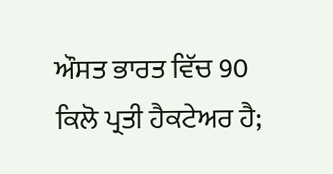ਔਸਤ ਭਾਰਤ ਵਿੱਚ 90 ਕਿਲੋ ਪ੍ਰਤੀ ਹੈਕਟੇਅਰ ਹੈ;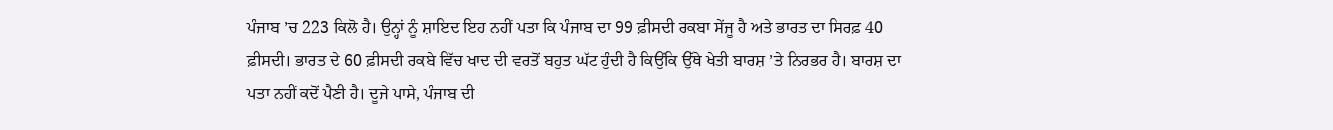ਪੰਜਾਬ ’ਚ 223 ਕਿਲੋ ਹੈ। ਉਨ੍ਹਾਂ ਨੂੰ ਸ਼ਾਇਦ ਇਹ ਨਹੀਂ ਪਤਾ ਕਿ ਪੰਜਾਬ ਦਾ 99 ਫ਼ੀਸਦੀ ਰਕਬਾ ਸੇਂਜੂ ਹੈ ਅਤੇ ਭਾਰਤ ਦਾ ਸਿਰਫ਼ 40 ਫ਼ੀਸਦੀ। ਭਾਰਤ ਦੇ 60 ਫ਼ੀਸਦੀ ਰਕਬੇ ਵਿੱਚ ਖਾਦ ਦੀ ਵਰਤੋਂ ਬਹੁਤ ਘੱਟ ਹੁੰਦੀ ਹੈ ਕਿਉਂਕਿ ਉੱਥੇ ਖੇਤੀ ਬਾਰਸ਼ ’ਤੇ ਨਿਰਭਰ ਹੈ। ਬਾਰਸ਼ ਦਾ ਪਤਾ ਨਹੀਂ ਕਦੋਂ ਪੈਣੀ ਹੈ। ਦੂਜੇ ਪਾਸੇ, ਪੰਜਾਬ ਦੀ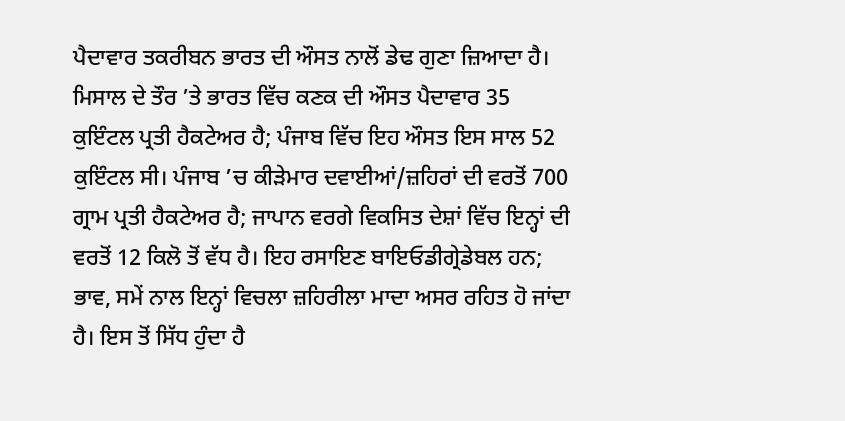ਪੈਦਾਵਾਰ ਤਕਰੀਬਨ ਭਾਰਤ ਦੀ ਔਸਤ ਨਾਲੋਂ ਡੇਢ ਗੁਣਾ ਜ਼ਿਆਦਾ ਹੈ। ਮਿਸਾਲ ਦੇ ਤੌਰ ’ਤੇ ਭਾਰਤ ਵਿੱਚ ਕਣਕ ਦੀ ਔਸਤ ਪੈਦਾਵਾਰ 35 ਕੁਇੰਟਲ ਪ੍ਰਤੀ ਹੈਕਟੇਅਰ ਹੈ; ਪੰਜਾਬ ਵਿੱਚ ਇਹ ਔਸਤ ਇਸ ਸਾਲ 52 ਕੁਇੰਟਲ ਸੀ। ਪੰਜਾਬ ’ਚ ਕੀੜੇਮਾਰ ਦਵਾਈਆਂ/ਜ਼ਹਿਰਾਂ ਦੀ ਵਰਤੋਂ 700 ਗ੍ਰਾਮ ਪ੍ਰਤੀ ਹੈਕਟੇਅਰ ਹੈ; ਜਾਪਾਨ ਵਰਗੇ ਵਿਕਸਿਤ ਦੇਸ਼ਾਂ ਵਿੱਚ ਇਨ੍ਹਾਂ ਦੀ ਵਰਤੋਂ 12 ਕਿਲੋ ਤੋਂ ਵੱਧ ਹੈ। ਇਹ ਰਸਾਇਣ ਬਾਇਓਡੀਗ੍ਰੇਡੇਬਲ ਹਨ; ਭਾਵ, ਸਮੇਂ ਨਾਲ ਇਨ੍ਹਾਂ ਵਿਚਲਾ ਜ਼ਹਿਰੀਲਾ ਮਾਦਾ ਅਸਰ ਰਹਿਤ ਹੋ ਜਾਂਦਾ ਹੈ। ਇਸ ਤੋਂ ਸਿੱਧ ਹੁੰਦਾ ਹੈ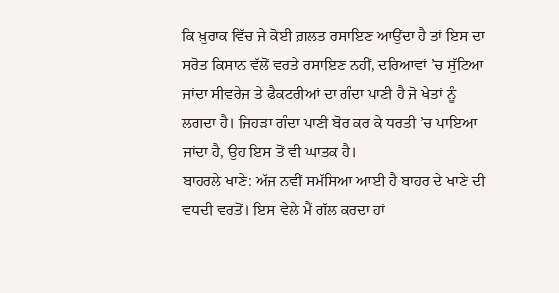ਕਿ ਖ਼ੁਰਾਕ ਵਿੱਚ ਜੇ ਕੋਈ ਗ਼ਲਤ ਰਸਾਇਣ ਆਉਂਦਾ ਹੈ ਤਾਂ ਇਸ ਦਾ ਸਰੋਤ ਕਿਸਾਨ ਵੱਲੋਂ ਵਰਤੇ ਰਸਾਇਣ ਨਹੀਂ, ਦਰਿਆਵਾਂ ’ਚ ਸੁੱਟਿਆ ਜਾਂਦਾ ਸੀਵਰੇਜ ਤੇ ਫੈਕਟਰੀਆਂ ਦਾ ਗੰਦਾ ਪਾਣੀ ਹੈ ਜੋ ਖੇਤਾਂ ਨੂੰ ਲਗਦਾ ਹੈ। ਜਿਹੜਾ ਗੰਦਾ ਪਾਣੀ ਬੋਰ ਕਰ ਕੇ ਧਰਤੀ ’ਚ ਪਾਇਆ ਜਾਂਦਾ ਹੈ, ਉਹ ਇਸ ਤੋਂ ਵੀ ਘਾਤਕ ਹੈ।
ਬਾਹਰਲੇ ਖਾਣੇ: ਅੱਜ ਨਵੀਂ ਸਮੱਸਿਆ ਆਈ ਹੈ ਬਾਹਰ ਦੇ ਖਾਣੇ ਦੀ ਵਧਦੀ ਵਰਤੋਂ। ਇਸ ਵੇਲੇ ਮੈਂ ਗੱਲ ਕਰਦਾ ਹਾਂ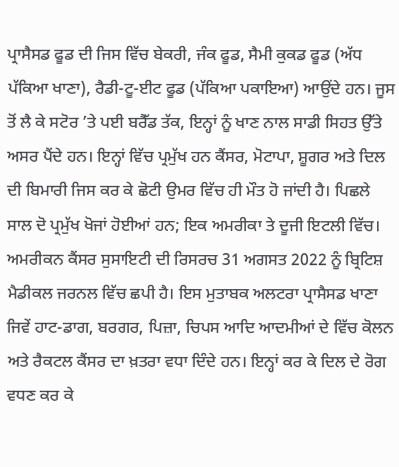ਪ੍ਰਾਸੈਸਡ ਫੂਡ ਦੀ ਜਿਸ ਵਿੱਚ ਬੇਕਰੀ, ਜੰਕ ਫੂਡ, ਸੈਮੀ ਕੁਕਡ ਫੂਡ (ਅੱਧ ਪੱਕਿਆ ਖਾਣਾ), ਰੈਡੀ-ਟੂ-ਈਟ ਫੂਡ (ਪੱਕਿਆ ਪਕਾਇਆ) ਆਉਂਦੇ ਹਨ। ਜੂਸ ਤੋਂ ਲੈ ਕੇ ਸਟੋਰ ’ਤੇ ਪਈ ਬਰੈੱਡ ਤੱਕ, ਇਨ੍ਹਾਂ ਨੂੰ ਖਾਣ ਨਾਲ ਸਾਡੀ ਸਿਹਤ ਉੱਤੇ ਅਸਰ ਪੈਂਦੇ ਹਨ। ਇਨ੍ਹਾਂ ਵਿੱਚ ਪ੍ਰਮੁੱਖ ਹਨ ਕੈਂਸਰ, ਮੋਟਾਪਾ, ਸ਼ੂਗਰ ਅਤੇ ਦਿਲ ਦੀ ਬਿਮਾਰੀ ਜਿਸ ਕਰ ਕੇ ਛੋਟੀ ਉਮਰ ਵਿੱਚ ਹੀ ਮੌਤ ਹੋ ਜਾਂਦੀ ਹੈ। ਪਿਛਲੇ ਸਾਲ ਦੋ ਪ੍ਰਮੁੱਖ ਖੋਜਾਂ ਹੋਈਆਂ ਹਨ; ਇਕ ਅਮਰੀਕਾ ਤੇ ਦੂਜੀ ਇਟਲੀ ਵਿੱਚ। ਅਮਰੀਕਨ ਕੈਂਸਰ ਸੁਸਾਇਟੀ ਦੀ ਰਿਸਰਚ 31 ਅਗਸਤ 2022 ਨੂੰ ਬ੍ਰਿਟਿਸ਼ ਮੈਡੀਕਲ ਜਰਨਲ ਵਿੱਚ ਛਪੀ ਹੈ। ਇਸ ਮੁਤਾਬਕ ਅਲਟਰਾ ਪ੍ਰਾਸੈਸਡ ਖਾਣਾ ਜਿਵੇਂ ਹਾਟ-ਡਾਗ, ਬਰਗਰ, ਪਿਜ਼ਾ, ਚਿਪਸ ਆਦਿ ਆਦਮੀਆਂ ਦੇ ਵਿੱਚ ਕੋਲਨ ਅਤੇ ਰੈਕਟਲ ਕੈਂਸਰ ਦਾ ਖ਼ਤਰਾ ਵਧਾ ਦਿੰਦੇ ਹਨ। ਇਨ੍ਹਾਂ ਕਰ ਕੇ ਦਿਲ ਦੇ ਰੋਗ ਵਧਣ ਕਰ ਕੇ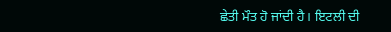ਛੇਤੀ ਮੌਤ ਹੋ ਜਾਂਦੀ ਹੈ। ਇਟਲੀ ਦੀ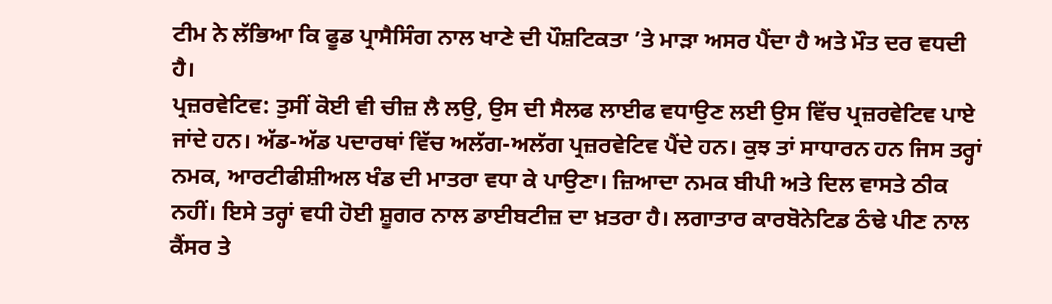ਟੀਮ ਨੇ ਲੱਭਿਆ ਕਿ ਫੂਡ ਪ੍ਰਾਸੈਸਿੰਗ ਨਾਲ ਖਾਣੇ ਦੀ ਪੌਸ਼ਟਿਕਤਾ ’ਤੇ ਮਾੜਾ ਅਸਰ ਪੈਂਦਾ ਹੈ ਅਤੇ ਮੌਤ ਦਰ ਵਧਦੀ ਹੈ।
ਪ੍ਰਜ਼ਰਵੇਟਿਵ: ਤੁਸੀਂ ਕੋਈ ਵੀ ਚੀਜ਼ ਲੈ ਲਉ, ਉਸ ਦੀ ਸੈਲਫ ਲਾਈਫ ਵਧਾਉਣ ਲਈ ਉਸ ਵਿੱਚ ਪ੍ਰਜ਼ਰਵੇਟਿਵ ਪਾਏ ਜਾਂਦੇ ਹਨ। ਅੱਡ-ਅੱਡ ਪਦਾਰਥਾਂ ਵਿੱਚ ਅਲੱਗ-ਅਲੱਗ ਪ੍ਰਜ਼ਰਵੇਟਿਵ ਪੈਂਦੇ ਹਨ। ਕੁਝ ਤਾਂ ਸਾਧਾਰਨ ਹਨ ਜਿਸ ਤਰ੍ਹਾਂ ਨਮਕ, ਆਰਟੀਫੀਸ਼ੀਅਲ ਖੰਡ ਦੀ ਮਾਤਰਾ ਵਧਾ ਕੇ ਪਾਉਣਾ। ਜ਼ਿਆਦਾ ਨਮਕ ਬੀਪੀ ਅਤੇ ਦਿਲ ਵਾਸਤੇ ਠੀਕ ਨਹੀਂ। ਇਸੇ ਤਰ੍ਹਾਂ ਵਧੀ ਹੋਈ ਸ਼ੂਗਰ ਨਾਲ ਡਾਈਬਟੀਜ਼ ਦਾ ਖ਼ਤਰਾ ਹੈ। ਲਗਾਤਾਰ ਕਾਰਬੋਨੇਟਿਡ ਠੰਢੇ ਪੀਣ ਨਾਲ ਕੈਂਸਰ ਤੇ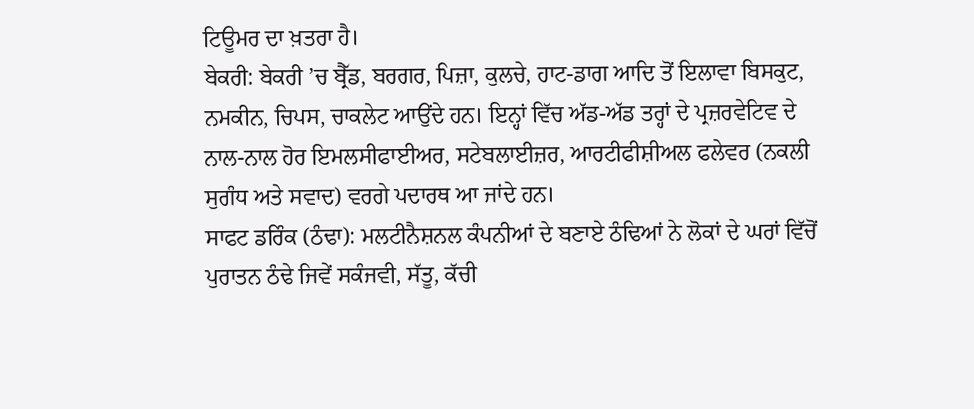ਟਿਊਮਰ ਦਾ ਖ਼ਤਰਾ ਹੈ।
ਬੇਕਰੀ: ਬੇਕਰੀ ’ਚ ਬ੍ਰੈੱਡ, ਬਰਗਰ, ਪਿਜ਼ਾ, ਕੁਲਚੇ, ਹਾਟ-ਡਾਗ ਆਦਿ ਤੋਂ ਇਲਾਵਾ ਬਿਸਕੁਟ, ਨਮਕੀਨ, ਚਿਪਸ, ਚਾਕਲੇਟ ਆਉਂਦੇ ਹਨ। ਇਨ੍ਹਾਂ ਵਿੱਚ ਅੱਡ-ਅੱਡ ਤਰ੍ਹਾਂ ਦੇ ਪ੍ਰਜ਼ਰਵੇਟਿਵ ਦੇ ਨਾਲ-ਨਾਲ ਹੋਰ ਇਮਲਸੀਫਾਈਅਰ, ਸਟੇਬਲਾਈਜ਼ਰ, ਆਰਟੀਫੀਸ਼ੀਅਲ ਫਲੇਵਰ (ਨਕਲੀ ਸੁਗੰਧ ਅਤੇ ਸਵਾਦ) ਵਰਗੇ ਪਦਾਰਥ ਆ ਜਾਂਦੇ ਹਨ।
ਸਾਫਟ ਡਰਿੰਕ (ਠੰਢਾ): ਮਲਟੀਨੈਸ਼ਨਲ ਕੰਪਨੀਆਂ ਦੇ ਬਣਾਏ ਠੰਢਿਆਂ ਨੇ ਲੋਕਾਂ ਦੇ ਘਰਾਂ ਵਿੱਚੋਂ ਪੁਰਾਤਨ ਠੰਢੇ ਜਿਵੇਂ ਸਕੰਜਵੀ, ਸੱਤੂ, ਕੱਚੀ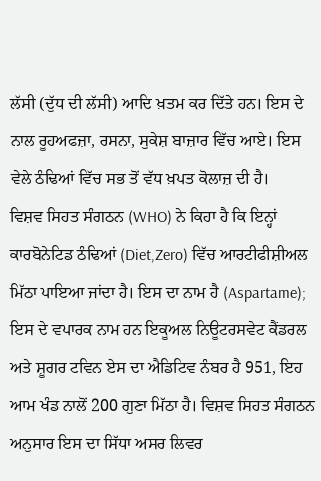ਲੱਸੀ (ਦੁੱਧ ਦੀ ਲੱਸੀ) ਆਦਿ ਖ਼ਤਮ ਕਰ ਦਿੱਤੇ ਹਨ। ਇਸ ਦੇ ਨਾਲ ਰੂਹਅਫਜ਼ਾ, ਰਸਨਾ, ਸੁਕੇਸ਼ ਬਾਜ਼ਾਰ ਵਿੱਚ ਆਏ। ਇਸ ਵੇਲੇ ਠੰਢਿਆਂ ਵਿੱਚ ਸਭ ਤੋਂ ਵੱਧ ਖ਼ਪਤ ਕੋਲਾਜ਼ ਦੀ ਹੈ।
ਵਿਸ਼ਵ ਸਿਹਤ ਸੰਗਠਨ (WHO) ਨੇ ਕਿਹਾ ਹੈ ਕਿ ਇਨ੍ਹਾਂ ਕਾਰਬੋਨੇਟਿਡ ਠੰਢਿਆਂ (Diet,Zero) ਵਿੱਚ ਆਰਟੀਫੀਸ਼ੀਅਲ ਮਿੱਠਾ ਪਾਇਆ ਜਾਂਦਾ ਹੈ। ਇਸ ਦਾ ਨਾਮ ਹੈ (Aspartame); ਇਸ ਦੇ ਵਪਾਰਕ ਨਾਮ ਹਨ ਇਕੂਅਲ ਨਿਊਟਰਸਵੇਟ ਕੈਂਡਰਲ ਅਤੇ ਸ਼ੂਗਰ ਟਵਿਨ ਏਸ ਦਾ ਐਡਿਟਿਵ ਨੰਬਰ ਹੈ 951, ਇਹ ਆਮ ਖੰਡ ਨਾਲੋਂ 200 ਗੁਣਾ ਮਿੱਠਾ ਹੈ। ਵਿਸ਼ਵ ਸਿਹਤ ਸੰਗਠਨ ਅਨੁਸਾਰ ਇਸ ਦਾ ਸਿੱਧਾ ਅਸਰ ਲਿਵਰ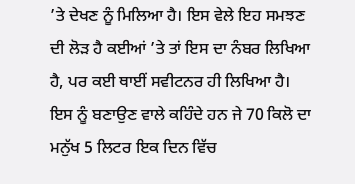’ਤੇ ਦੇਖਣ ਨੂੰ ਮਿਲਿਆ ਹੈ। ਇਸ ਵੇਲੇ ਇਹ ਸਮਝਣ ਦੀ ਲੋੜ ਹੈ ਕਈਆਂ ’ਤੇ ਤਾਂ ਇਸ ਦਾ ਨੰਬਰ ਲਿਖਿਆ ਹੈ, ਪਰ ਕਈ ਥਾਈਂ ਸਵੀਟਨਰ ਹੀ ਲਿਖਿਆ ਹੈ। ਇਸ ਨੂੰ ਬਣਾਉਣ ਵਾਲੇ ਕਹਿੰਦੇ ਹਨ ਜੇ 70 ਕਿਲੋ ਦਾ ਮਨੁੱਖ 5 ਲਿਟਰ ਇਕ ਦਿਨ ਵਿੱਚ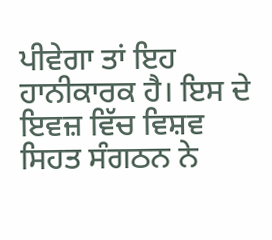ਪੀਵੇਗਾ ਤਾਂ ਇਹ ਹਾਨੀਕਾਰਕ ਹੈ। ਇਸ ਦੇ ਇਵਜ਼ ਵਿੱਚ ਵਿਸ਼ਵ ਸਿਹਤ ਸੰਗਠਨ ਨੇ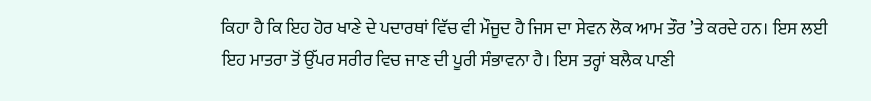ਕਿਹਾ ਹੈ ਕਿ ਇਹ ਹੋਰ ਖਾਣੇ ਦੇ ਪਦਾਰਥਾਂ ਵਿੱਚ ਵੀ ਮੌਜੂਦ ਹੈ ਜਿਸ ਦਾ ਸੇਵਨ ਲੋਕ ਆਮ ਤੌਰ ’ਤੇ ਕਰਦੇ ਹਨ। ਇਸ ਲਈ ਇਹ ਮਾਤਰਾ ਤੋਂ ਉੱਪਰ ਸਰੀਰ ਵਿਚ ਜਾਣ ਦੀ ਪੂਰੀ ਸੰਭਾਵਨਾ ਹੈ। ਇਸ ਤਰ੍ਹਾਂ ਬਲੈਕ ਪਾਣੀ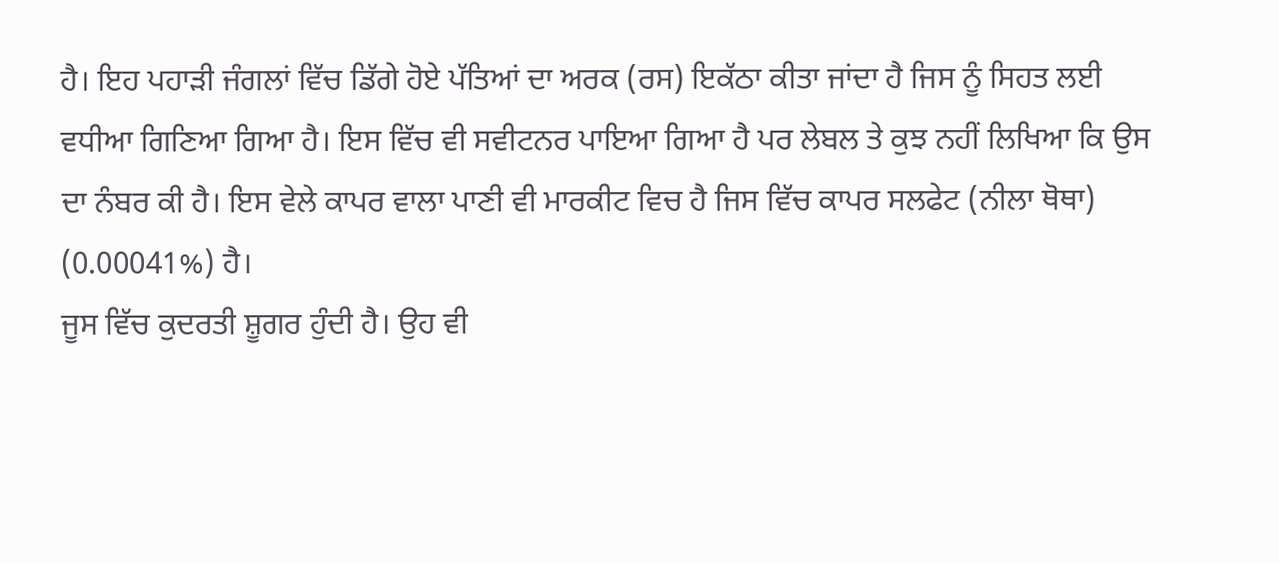ਹੈ। ਇਹ ਪਹਾੜੀ ਜੰਗਲਾਂ ਵਿੱਚ ਡਿੱਗੇ ਹੋਏ ਪੱਤਿਆਂ ਦਾ ਅਰਕ (ਰਸ) ਇਕੱਠਾ ਕੀਤਾ ਜਾਂਦਾ ਹੈ ਜਿਸ ਨੂੰ ਸਿਹਤ ਲਈ ਵਧੀਆ ਗਿਣਿਆ ਗਿਆ ਹੈ। ਇਸ ਵਿੱਚ ਵੀ ਸਵੀਟਨਰ ਪਾਇਆ ਗਿਆ ਹੈ ਪਰ ਲੇਬਲ ਤੇ ਕੁਝ ਨਹੀਂ ਲਿਖਿਆ ਕਿ ਉਸ ਦਾ ਨੰਬਰ ਕੀ ਹੈ। ਇਸ ਵੇਲੇ ਕਾਪਰ ਵਾਲਾ ਪਾਣੀ ਵੀ ਮਾਰਕੀਟ ਵਿਚ ਹੈ ਜਿਸ ਵਿੱਚ ਕਾਪਰ ਸਲਫੇਟ (ਨੀਲਾ ਥੋਥਾ) (0.00041%) ਹੈ।
ਜੂਸ ਵਿੱਚ ਕੁਦਰਤੀ ਸ਼ੂਗਰ ਹੁੰਦੀ ਹੈ। ਉਹ ਵੀ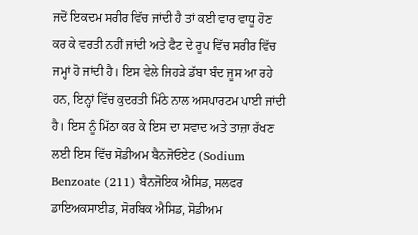ਜਦੋਂ ਇਕਦਮ ਸਰੀਰ ਵਿੱਚ ਜਾਂਦੀ ਹੈ ਤਾਂ ਕਈ ਵਾਰ ਵਾਧੂ ਹੋਣ ਕਰ ਕੇ ਵਰਤੀ ਨਹੀਂ ਜਾਂਦੀ ਅਤੇ ਫੈਟ ਦੇ ਰੂਪ ਵਿੱਚ ਸਰੀਰ ਵਿੱਚ ਜਮ੍ਹਾਂ ਹੋ ਜਾਂਦੀ ਹੈ। ਇਸ ਵੇਲੇ ਜਿਹੜੇ ਡੱਬਾ ਬੰਦ ਜੂਸ ਆ ਰਹੇ ਹਨ, ਇਨ੍ਹਾਂ ਵਿੱਚ ਕੁਦਰਤੀ ਮਿੱਠੇ ਨਾਲ ਅਸਪਾਰਟਮ ਪਾਈ ਜਾਂਦੀ ਹੈ। ਇਸ ਨੂੰ ਮਿੱਠਾ ਕਰ ਕੇ ਇਸ ਦਾ ਸਵਾਦ ਅਤੇ ਤਾਜ਼ਾ ਰੱਖਣ ਲਈ ਇਸ ਵਿੱਚ ਸੋਡੀਅਮ ਬੈਨਜੋਓਏਟ (Sodium Benzoate (211) ਬੈਨਜੋਇਕ ਐਸਿਡ, ਸਲਫਰ ਡਾਇਅਕਸਾਈਡ, ਸੋਰਬਿਕ ਐਸਿਡ, ਸੋਡੀਅਮ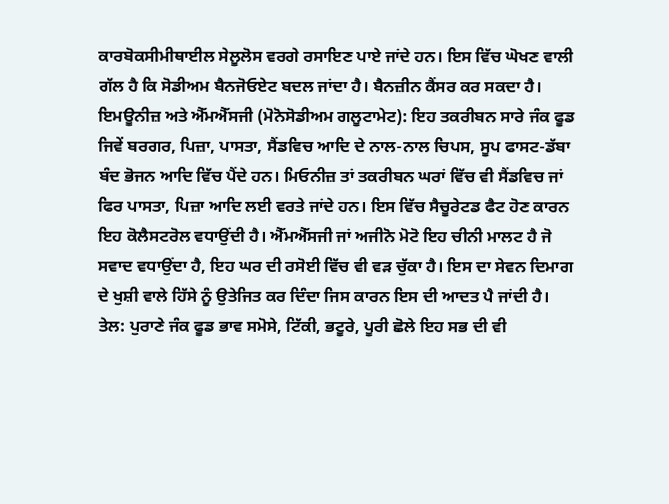ਕਾਰਬੋਕਸੀਮੀਥਾਈਲ ਸੇਲੂਲੋਸ ਵਰਗੇ ਰਸਾਇਣ ਪਾਏ ਜਾਂਦੇ ਹਨ। ਇਸ ਵਿੱਚ ਘੋਖਣ ਵਾਲੀ ਗੱਲ ਹੈ ਕਿ ਸੋਡੀਅਮ ਬੈਨਜੋਓਏਟ ਬਦਲ ਜਾਂਦਾ ਹੈ। ਬੈਨਜ਼ੀਨ ਕੈਂਸਰ ਕਰ ਸਕਦਾ ਹੈ।
ਇਮਊਨੀਜ਼ ਅਤੇ ਐੱਮਐੱਸਜੀ (ਮੋਨੋਸੋਡੀਅਮ ਗਲੂਟਾਮੇਟ): ਇਹ ਤਕਰੀਬਨ ਸਾਰੇ ਜੰਕ ਫੂਡ ਜਿਵੇਂ ਬਰਗਰ, ਪਿਜ਼ਾ, ਪਾਸਤਾ, ਸੈਂਡਵਿਚ ਆਦਿ ਦੇ ਨਾਲ-ਨਾਲ ਚਿਪਸ, ਸੂਪ ਫਾਸਟ-ਡੱਬਾ ਬੰਦ ਭੋਜਨ ਆਦਿ ਵਿੱਚ ਪੈਂਦੇ ਹਨ। ਮਿਓਨੀਜ਼ ਤਾਂ ਤਕਰੀਬਨ ਘਰਾਂ ਵਿੱਚ ਵੀ ਸੈਂਡਵਿਚ ਜਾਂ ਫਿਰ ਪਾਸਤਾ, ਪਿਜ਼ਾ ਆਦਿ ਲਈ ਵਰਤੇ ਜਾਂਦੇ ਹਨ। ਇਸ ਵਿੱਚ ਸੈਚੂਰੇਟਡ ਫੈਟ ਹੋਣ ਕਾਰਨ ਇਹ ਕੋਲੈਸਟਰੋਲ ਵਧਾਉਂਦੀ ਹੈ। ਐੱਮਐੱਸਜੀ ਜਾਂ ਅਜੀਨੋ ਮੋਟੋ ਇਹ ਚੀਨੀ ਮਾਲਟ ਹੈ ਜੋ ਸਵਾਦ ਵਧਾਉਂਦਾ ਹੈ, ਇਹ ਘਰ ਦੀ ਰਸੋਈ ਵਿੱਚ ਵੀ ਵੜ ਚੁੱਕਾ ਹੈ। ਇਸ ਦਾ ਸੇਵਨ ਦਿਮਾਗ ਦੇ ਖੁਸ਼ੀ ਵਾਲੇ ਹਿੱਸੇ ਨੂੰ ਉਤੇਜਿਤ ਕਰ ਦਿੰਦਾ ਜਿਸ ਕਾਰਨ ਇਸ ਦੀ ਆਦਤ ਪੈ ਜਾਂਦੀ ਹੈ।
ਤੇਲ: ਪੁਰਾਣੇ ਜੰਕ ਫੂਡ ਭਾਵ ਸਮੋਸੇ, ਟਿੱਕੀ, ਭਟੂਰੇ, ਪੂਰੀ ਛੋਲੇ ਇਹ ਸਭ ਦੀ ਵੀ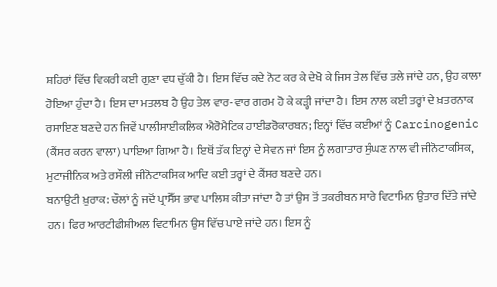ਸ਼ਹਿਰਾਂ ਵਿੱਚ ਵਿਕਰੀ ਕਈ ਗੁਣਾ ਵਧ ਚੁੱਕੀ ਹੈ। ਇਸ ਵਿੱਚ ਕਦੇ ਨੋਟ ਕਰ ਕੇ ਦੇਖੋ ਕੇ ਜਿਸ ਤੇਲ ਵਿੱਚ ਤਲੇ ਜਾਂਦੇ ਹਨ, ਉਹ ਕਾਲਾ ਹੋਇਆ ਹੁੰਦਾ ਹੈ। ਇਸ ਦਾ ਮਤਲਬ ਹੈ ਉਹ ਤੇਲ ਵਾਰ-ਵਾਰ ਗਰਮ ਹੋ ਕੇ ਕੜ੍ਹੀ ਜਾਂਦਾ ਹੈ। ਇਸ ਨਾਲ ਕਈ ਤਰ੍ਹਾਂ ਦੇ ਖ਼ਤਰਨਾਕ ਰਸਾਇਣ ਬਣਦੇ ਹਨ ਜਿਵੇਂ ਪਾਲੀਸਾਈਕਲਿਕ ਐਰੋਮੈਟਿਕ ਹਾਈਡਰੋਕਾਰਬਨ; ਇਨ੍ਹਾਂ ਵਿੱਚ ਕਈਆਂ ਨੂੰ Carcinogenic (ਕੈਂਸਰ ਕਰਨ ਵਾਲਾ) ਪਾਇਆ ਗਿਆ ਹੈ। ਇਥੋਂ ਤੱਕ ਇਨ੍ਹਾਂ ਦੇ ਸੇਵਨ ਜਾਂ ਇਸ ਨੂੰ ਲਗਾਤਾਰ ਸੁੰਘਣ ਨਾਲ ਵੀ ਜੀਨੋਟਾਕਸਿਕ, ਮੁਟਾਜੀਨਿਕ ਅਤੇ ਰਸੌਲੀ ਜੀਨੋਟਾਕਸਿਕ ਆਦਿ ਕਈ ਤਰ੍ਹਾਂ ਦੇ ਕੈਂਸਰ ਬਣਦੇ ਹਨ।
ਬਨਾਉਟੀ ਖ਼ੁਰਾਕ: ਚੌਲਾਂ ਨੂੰ ਜਦੋਂ ਪ੍ਰਾਸੈੱਸ ਭਾਵ ਪਾਲਿਸ਼ ਕੀਤਾ ਜਾਂਦਾ ਹੈ ਤਾਂ ਉਸ ਤੋਂ ਤਕਰੀਬਨ ਸਾਰੇ ਵਿਟਾਮਿਨ ਉਤਾਰ ਦਿੱਤੇ ਜਾਂਦੇ ਹਨ। ਫਿਰ ਆਰਟੀਫੀਸ਼ੀਅਲ ਵਿਟਾਮਿਨ ਉਸ ਵਿੱਚ ਪਾਏ ਜਾਂਦੇ ਹਨ। ਇਸ ਨੂੰ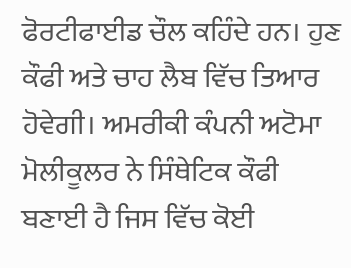ਫੋਰਟੀਫਾਈਡ ਚੌਲ ਕਹਿੰਦੇ ਹਨ। ਹੁਣ ਕੌਫੀ ਅਤੇ ਚਾਹ ਲੈਬ ਵਿੱਚ ਤਿਆਰ ਹੋਵੇਗੀ। ਅਮਰੀਕੀ ਕੰਪਨੀ ਅਟੋਮਾ ਮੋਲੀਕੂਲਰ ਨੇ ਸਿੰਥੇਟਿਕ ਕੌਫੀ ਬਣਾਈ ਹੈ ਜਿਸ ਵਿੱਚ ਕੋਈ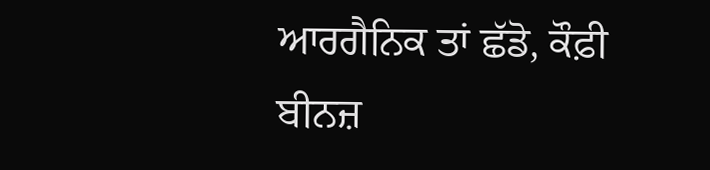ਆਰਗੈਨਿਕ ਤਾਂ ਛੱਡੋ, ਕੌਫ਼ੀ ਬੀਨਜ਼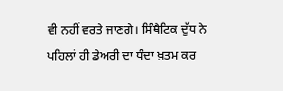ਵੀ ਨਹੀਂ ਵਰਤੇ ਜਾਣਗੇ। ਸਿੰਥੈਟਿਕ ਦੁੱਧ ਨੇ ਪਹਿਲਾਂ ਹੀ ਡੇਅਰੀ ਦਾ ਧੰਦਾ ਖ਼ਤਮ ਕਰ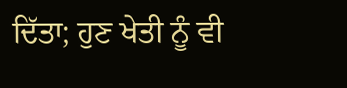ਦਿੱਤਾ; ਹੁਣ ਖੇਤੀ ਨੂੰ ਵੀ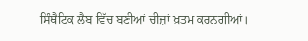ਸਿੰਥੈਟਿਕ ਲੈਬ ਵਿੱਚ ਬਣੀਆਂ ਚੀਜ਼ਾਂ ਖ਼ਤਮ ਕਰਨਗੀਆਂ।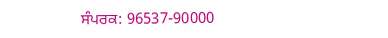ਸੰਪਰਕ: 96537-90000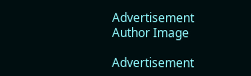Advertisement
Author Image

Advertisement